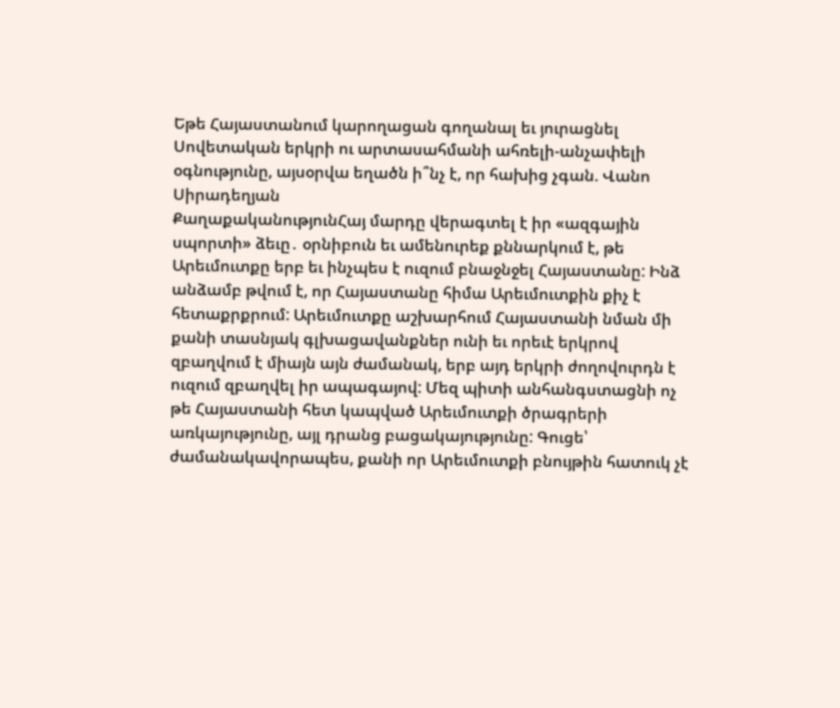Եթե Հայաստանում կարողացան գողանալ եւ յուրացնել Սովետական երկրի ու արտասահմանի ահռելի-անչափելի օգնությունը, այսօրվա եղածն ի՞նչ է, որ հախից չգան. Վանո Սիրադեղյան
ՔաղաքականությունՀայ մարդը վերագտել է իր «ազգային սպորտի» ձեւը․ օրնիբուն եւ ամենուրեք քննարկում է, թե Արեւմուտքը երբ եւ ինչպես է ուզում բնաջնջել Հայաստանը: Ինձ անձամբ թվում է, որ Հայաստանը հիմա Արեւմուտքին քիչ է հետաքրքրում: Արեւմուտքը աշխարհում Հայաստանի նման մի քանի տասնյակ գլխացավանքներ ունի եւ որեւէ երկրով զբաղվում է միայն այն ժամանակ, երբ այդ երկրի ժողովուրդն է ուզում զբաղվել իր ապագայով: Մեզ պիտի անհանգստացնի ոչ թե Հայաստանի հետ կապված Արեւմուտքի ծրագրերի առկայությունը, այլ դրանց բացակայությունը: Գուցե՝ ժամանակավորապես, քանի որ Արեւմուտքի բնույթին հատուկ չէ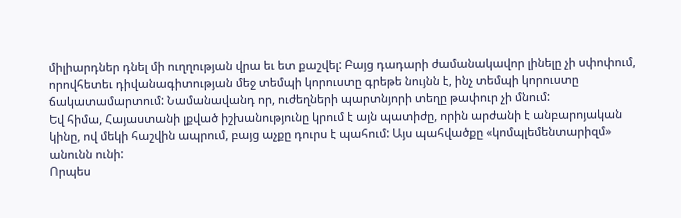միլիարդներ դնել մի ուղղության վրա եւ ետ քաշվել: Բայց դադարի ժամանակավոր լինելը չի սփոփում, որովհետեւ դիվանագիտության մեջ տեմպի կորուստը գրեթե նույնն է, ինչ տեմպի կորուստը ճակատամարտում: Նամանավանդ որ, ուժեղների պարտնյորի տեղը թափուր չի մնում:
Եվ հիմա, Հայաստանի լքված իշխանությունը կրում է այն պատիժը, որին արժանի է անբարոյական կինը, ով մեկի հաշվին ապրում, բայց աչքը դուրս է պահում: Այս պահվածքը «կոմպլեմենտարիզմ» անունն ունի:
Որպես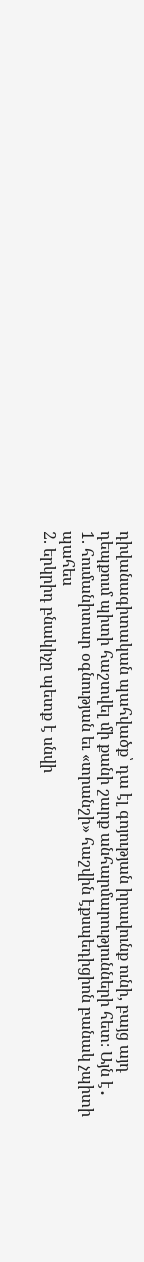դիվանագիտական պահվածք՝ դա էլ գոյության իրավունք ունի, բայց այդ դեպքում պիտի հաշտվել մի քանի շարք անհարմարությունների հետ։ Այն է․
1. հումանիտար օգնության եւ «տրանշի» հաշվին էքսպեդիցիոն բանակ չպիտի պահես
2. երկրիդ բնակիչը պետք է սնվի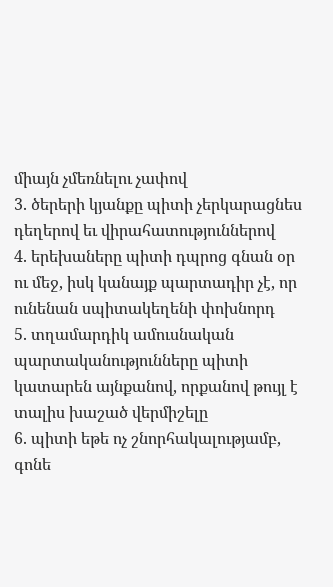միայն չմեռնելու չափով
3. ծերերի կյանքը պիտի չերկարացնես դեղերով եւ վիրահատություններով
4. երեխաները պիտի դպրոց գնան օր ու մեջ, իսկ կանայք պարտադիր չէ, որ ունենան սպիտակեղենի փոխնորդ
5. տղամարդիկ ամուսնական պարտականությունները պիտի կատարեն այնքանով, որքանով թույլ է տալիս խաշած վերմիշելը
6. պիտի եթե ոչ շնորհակալությամբ, գոնե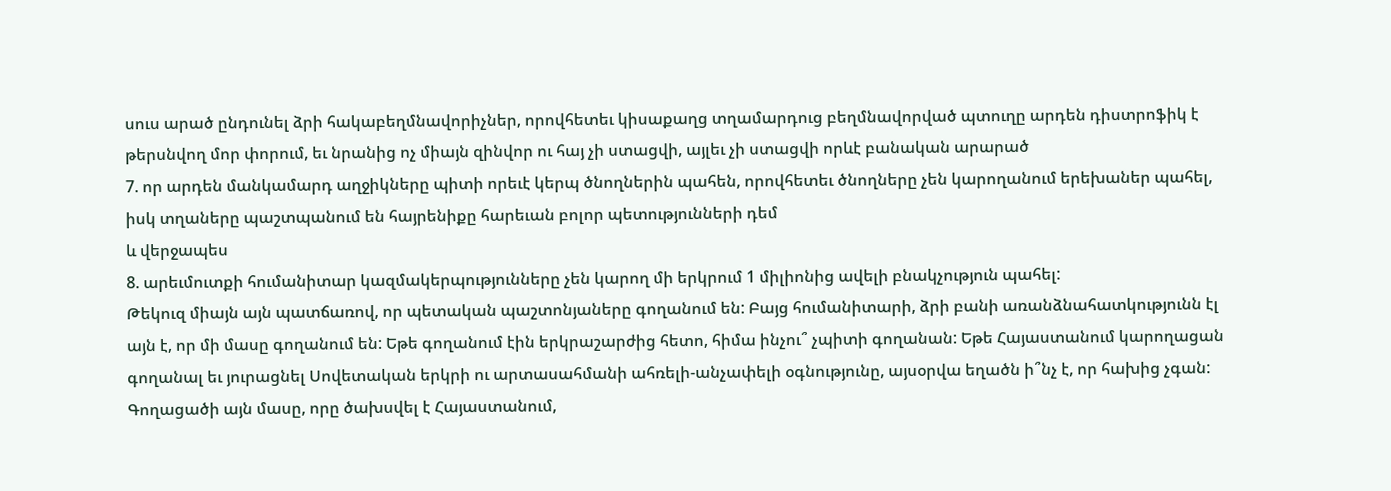սուս արած ընդունել ձրի հակաբեղմնավորիչներ, որովհետեւ կիսաքաղց տղամարդուց բեղմնավորված պտուղը արդեն դիստրոֆիկ է թերսնվող մոր փորում, եւ նրանից ոչ միայն զինվոր ու հայ չի ստացվի, այլեւ չի ստացվի որևէ բանական արարած
7. որ արդեն մանկամարդ աղջիկները պիտի որեւէ կերպ ծնողներին պահեն, որովհետեւ ծնողները չեն կարողանում երեխաներ պահել, իսկ տղաները պաշտպանում են հայրենիքը հարեւան բոլոր պետությունների դեմ
և վերջապես
8. արեւմուտքի հումանիտար կազմակերպությունները չեն կարող մի երկրում 1 միլիոնից ավելի բնակչություն պահել:
Թեկուզ միայն այն պատճառով, որ պետական պաշտոնյաները գողանում են: Բայց հումանիտարի, ձրի բանի առանձնահատկությունն էլ այն է, որ մի մասը գողանում են: Եթե գողանում էին երկրաշարժից հետո, հիմա ինչու՞ չպիտի գողանան: Եթե Հայաստանում կարողացան գողանալ եւ յուրացնել Սովետական երկրի ու արտասահմանի ահռելի-անչափելի օգնությունը, այսօրվա եղածն ի՞նչ է, որ հախից չգան: Գողացածի այն մասը, որը ծախսվել է Հայաստանում,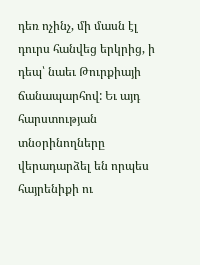դեռ ոչինչ, մի մասն էլ դուրս հանվեց երկրից, ի դեպ՝ նաեւ Թուրքիայի ճանապարհով: Եւ այդ հարստության տնօրինողները վերադարձել են որպես հայրենիքի ու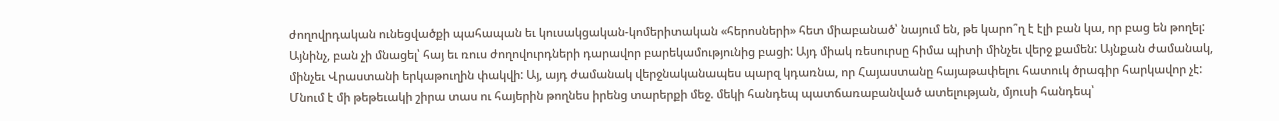ժողովրդական ունեցվածքի պահապան եւ կուսակցական-կոմերիտական «հերոսների» հետ միաբանած՝ նայում են, թե կարո՞ղ է էլի բան կա, որ բաց են թողել:
Այնինչ, բան չի մնացել՝ հայ եւ ռուս ժողովուրդների դարավոր բարեկամությունից բացի: Այդ միակ ռեսուրսը հիմա պիտի մինչեւ վերջ քամեն: Այնքան ժամանակ, մինչեւ Վրաստանի երկաթուղին փակվի: Այ, այդ ժամանակ վերջնականապես պարզ կդառնա, որ Հայաստանը հայաթափելու հատուկ ծրագիր հարկավոր չէ: Մնում է մի թեթեւակի շիրա տաս ու հայերին թողնես իրենց տարերքի մեջ. մեկի հանդեպ պատճառաբանված ատելության, մյուսի հանդեպ՝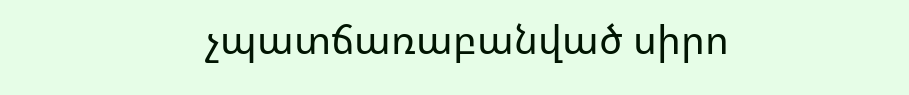չպատճառաբանված սիրո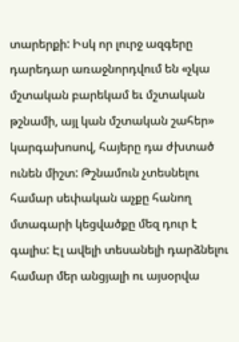տարերքի: Իսկ որ լուրջ ազգերը դարեդար առաջնորդվում են «չկա մշտական բարեկամ եւ մշտական թշնամի, այլ կան մշտական շահեր» կարգախոսով, հայերը դա ժխտած ունեն միշտ: Թշնամուն չտեսնելու համար սեփական աչքը հանող մտագարի կեցվածքը մեզ դուր է գալիս: Էլ ավելի տեսանելի դարձնելու համար մեր անցյալի ու այսօրվա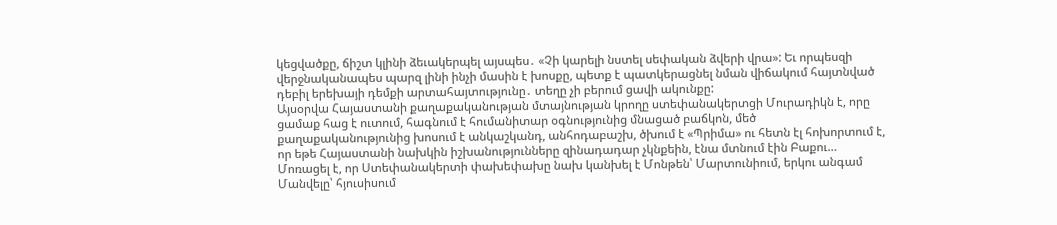կեցվածքը, ճիշտ կլինի ձեւակերպել այսպես․ «Չի կարելի նստել սեփական ձվերի վրա»: Եւ որպեսզի վերջնականապես պարզ լինի ինչի մասին է խոսքը, պետք է պատկերացնել նման վիճակում հայտնված դեբիլ երեխայի դեմքի արտահայտությունը․ տեղը չի բերում ցավի ակունքը:
Այսօրվա Հայաստանի քաղաքականության մտայնության կրողը ստեփանակերտցի Մուրադիկն է, որը ցամաք հաց է ուտում, հագնում է հումանիտար օգնությունից մնացած բաճկոն, մեծ քաղաքականությունից խոսում է անկաշկանդ, անհոդաբաշխ, ծխում է «Պրիմա» ու հետն էլ հոխորտում է, որ եթե Հայաստանի նախկին իշխանությունները զինադադար չկնքեին, էնա մտնում էին Բաքու…
Մոռացել է, որ Ստեփանակերտի փախեփախը նախ կանխել է Մոնթեն՝ Մարտունիում, երկու անգամ Մանվելը՝ հյուսիսում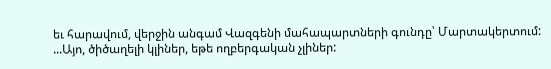եւ հարավում, վերջին անգամ Վազգենի մահապարտների գունդը՝ Մարտակերտում:
...Այո, ծիծաղելի կլիներ, եթե ողբերգական չլիներ: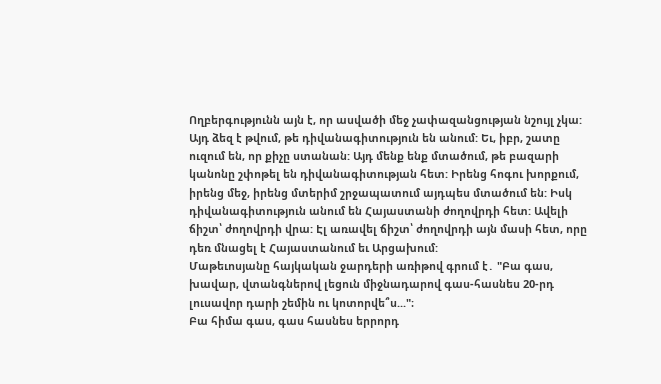Ողբերգությունն այն է, որ ասվածի մեջ չափազանցության նշույլ չկա: Այդ ձեզ է թվում, թե դիվանագիտություն են անում: Եւ, իբր, շատը ուզում են, որ քիչը ստանան: Այդ մենք ենք մտածում, թե բազարի կանոնը շփոթել են դիվանագիտության հետ: Իրենց հոգու խորքում, իրենց մեջ, իրենց մտերիմ շրջապատում այդպես մտածում են: Իսկ դիվանագիտություն անում են Հայաստանի ժողովրդի հետ: Ավելի ճիշտ՝ ժողովրդի վրա: Էլ առավել ճիշտ՝ ժողովրդի այն մասի հետ, որը դեռ մնացել է Հայաստանում եւ Արցախում:
Մաթեւոսյանը հայկական ջարդերի առիթով գրում է․ "Բա գաս, խավար, վտանգներով լեցուն միջնադարով գաս-հասնես 20-րդ լուսավոր դարի շեմին ու կոտորվե՞ս..."։
Բա հիմա գաս, գաս հասնես երրորդ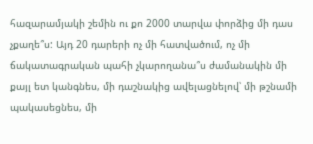հազարամյակի շեմին ու քո 2000 տարվա փորձից մի դաս չքաղե՞ս: Այդ 20 դարերի ոչ մի հատվածում, ոչ մի ճակատագրական պահի չկարողանա՞ս ժամանակին մի քայլ ետ կանգնես, մի դաշնակից ավելացնելով՝ մի թշնամի պակասեցնես, մի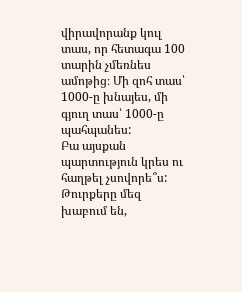վիրավորանք կուլ տաս, որ հետագա 100 տարին չմեռնես ամոթից։ Մի զոհ տաս՝ 1000-ը խնայես, մի գյուղ տաս՝ 1000-ը պահպանես:
Բա այսքան պարտություն կրես ու հաղթել չսովորե՞ս:
Թուրքերը մեզ խաբում են,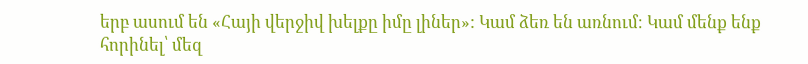երբ ասում են «Հայի վերջիվ խելքը իմը լիներ»: Կամ ձեռ են առնում։ Կամ մենք ենք հորինել՝ մեզ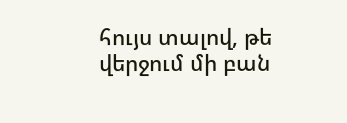հույս տալով, թե վերջում մի բան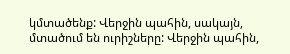կմտածենք: Վերջին պահին, սակայն, մտածում են ուրիշները: Վերջին պահին,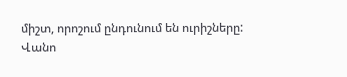միշտ, որոշում ընդունում են ուրիշները:
Վանո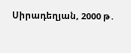Սիրադեղյան, 2000 թ․